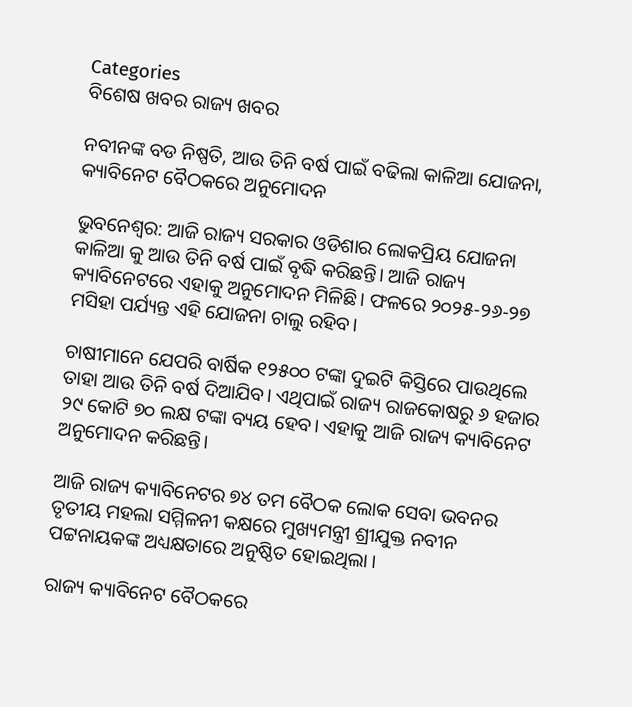Categories
ବିଶେଷ ଖବର ରାଜ୍ୟ ଖବର

ନବୀନଙ୍କ ବଡ ନିଷ୍ପତି, ଆଉ ତିନି ବର୍ଷ ପାଇଁ ବଢିଲା କାଳିଆ ଯୋଜନା, କ୍ୟାବିନେଟ ବୈଠକରେ ଅନୁମୋଦନ

ଭୁବନେଶ୍ବର: ଆଜି ରାଜ୍ୟ ସରକାର ଓଡିଶାର ଲୋକପ୍ରିୟ ଯୋଜନା କାଳିଆ କୁ ଆଉ ତିନି ବର୍ଷ ପାଇଁ ବୃଦ୍ଧି କରିଛନ୍ତି। ଆଜି ରାଜ୍ୟ କ୍ୟାବିନେଟରେ ଏହାକୁ ଅନୁମୋଦନ ମିଳିଛି। ଫଳରେ ୨୦୨୫-୨୬-୨୭ ମସିହା ପର୍ଯ୍ୟନ୍ତ ଏହି ଯୋଜନା ଚାଲୁ ରହିବ।

ଚାଷୀମାନେ ଯେପରି ବାର୍ଷିକ ୧୨୫୦୦ ଟଙ୍କା ଦୁଇଟି କିସ୍ତିରେ ପାଉଥିଲେ ତାହା ଆଉ ତିନି ବର୍ଷ ଦିଆଯିବ। ଏଥିପାଇଁ ରାଜ୍ୟ ରାଜକୋଷରୁ ୬ ହଜାର ୨୯ କୋଟି ୭୦ ଲକ୍ଷ ଟଙ୍କା ବ୍ୟୟ ହେବ। ଏହାକୁ ଆଜି ରାଜ୍ୟ କ୍ୟାବିନେଟ ଅନୁମୋଦନ କରିଛନ୍ତି।

ଆଜି ରାଜ୍ୟ କ୍ୟାବିନେଟର ୭୪ ତମ ବୈଠକ ଲୋକ ସେବା ଭବନର ତୃତୀୟ ମହଲା ସମ୍ମିଳନୀ କକ୍ଷରେ ମୁଖ୍ୟମନ୍ତ୍ରୀ ଶ୍ରୀଯୁକ୍ତ ନବୀନ ପଟ୍ଟନାୟକଙ୍କ ଅଧ୍ୟକ୍ଷତାରେ ଅନୁଷ୍ଠିତ ହୋଇଥିଲା ।

ରାଜ୍ୟ କ୍ୟାବିନେଟ ବୈଠକରେ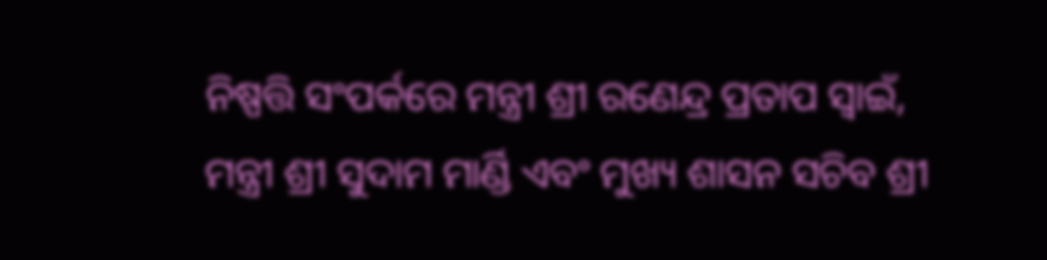ନିଷ୍ପତ୍ତି ସଂପର୍କରେ ମନ୍ତ୍ରୀ ଶ୍ରୀ ରଣେନ୍ଦ୍ର ପ୍ରତାପ ସ୍ୱାଇଁ, ମନ୍ତ୍ରୀ ଶ୍ରୀ ସୁଦାମ ମାର୍ଣ୍ଡି ଏବଂ ମୁଖ୍ୟ ଶାସନ ସଚିବ ଶ୍ରୀ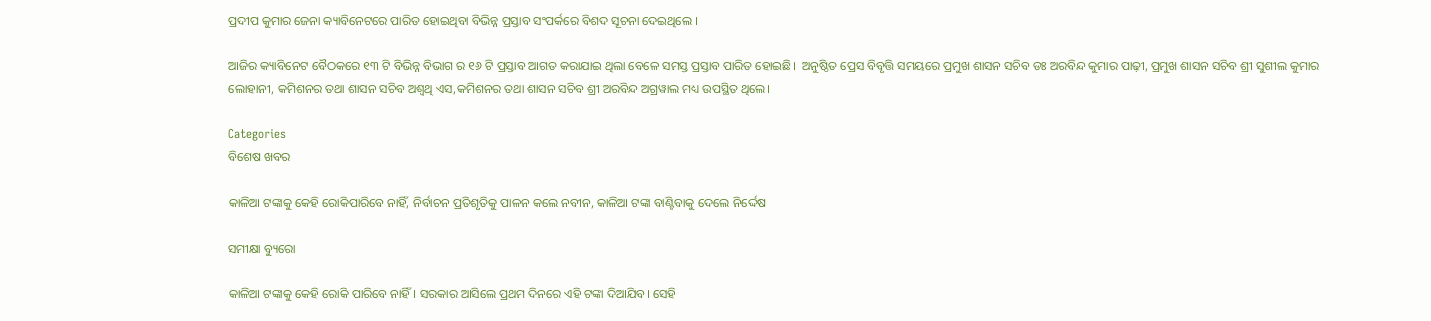ପ୍ରଦୀପ କୁମାର ଜେନା କ୍ୟାବିନେଟରେ ପାରିତ ହୋଇଥିବା ବିଭିନ୍ନ ପ୍ରସ୍ତାବ ସଂପର୍କରେ ବିଶଦ ସୂଚନା ଦେଇଥିଲେ ।

ଆଜିର କ୍ୟାବିନେଟ ବୈଠକରେ ୧୩ ଟି ବିଭିନ୍ନ ବିଭାଗ ର ୧୬ ଟି ପ୍ରସ୍ତାବ ଆଗତ କରାଯାଇ ଥିଲା ବେଳେ ସମସ୍ତ ପ୍ରସ୍ତାବ ପାରିତ ହୋଇଛି।  ଅନୁଷ୍ଠିତ ପ୍ରେସ ବିବୃତ୍ତି ସମୟରେ ପ୍ରମୁଖ ଶାସନ ସଚିବ ଡଃ ଅରବିନ୍ଦ କୁମାର ପାଢ଼ୀ, ପ୍ରମୁଖ ଶାସନ ସଚିବ ଶ୍ରୀ ସୁଶୀଲ କୁମାର ଲୋହାନୀ, କମିଶନର ତଥା ଶାସନ ସଚିବ ଅଶ୍ୱଥି ଏସ,କମିଶନର ତଥା ଶାସନ ସଚିବ ଶ୍ରୀ ଅରବିନ୍ଦ ଅଗ୍ରୱାଲ ମଧ୍ୟ ଉପସ୍ଥିତ ଥିଲେ।

Categories
ବିଶେଷ ଖବର

କାଳିଆ ଟଙ୍କାକୁ କେହି ରୋକିପାରିବେ ନାହିଁ, ନିର୍ବାଚନ ପ୍ରତିଶୃତିକୁ ପାଳନ କଲେ ନବୀନ, କାଳିଆ ଟଙ୍କା ବାଣ୍ଟିବାକୁ ଦେଲେ ନିର୍ଦ୍ଦେଷ

ସମୀକ୍ଷା ବ୍ୟୁରୋ

କାଳିଆ ଟଙ୍କାକୁ କେହି ରୋକି ପାରିବେ ନାହିଁ। ସରକାର ଆସିଲେ ପ୍ରଥମ ଦିନରେ ଏହି ଟଙ୍କା ଦିଆଯିବ। ସେହି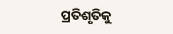ପ୍ରତିଶୃତିକୁ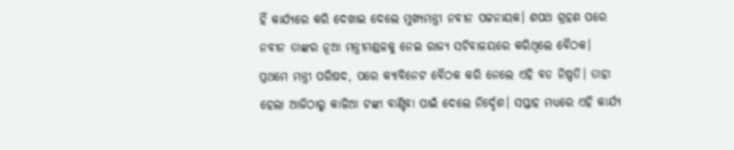ହିଁ କାର୍ଯ୍ୟରେ କରି ଦେଖାଇ ଦେଲେ ମୁଖ୍ୟମନ୍ତ୍ରୀ ନବୀନ ପଟ୍ଟନାୟକ। ଶପଥ ଗ୍ରହଣ ପରେ ନବୀନ ତାଙ୍କର ନୂଆ ମନ୍ତ୍ରୀମଣ୍ଡଳକୁ ନେଇ ରାଜ୍ୟ ସଚିବାଳୟରେ କରିଥିଲେ ବୈଠକ। ପ୍ରଥମେ ମନ୍ତ୍ରୀ ପରିଷଦ, ପରେ କ୍ୟାବିନେଟ ବୈଠକ କରି ନେଲେ ଏହି ବଡ ନିଷ୍ପତି। ତାହା ହେଲା ଆଜିଠାରୁ କାଳିଆ ଟଙ୍କା ବାଣ୍ଟିବା ପାଇଁ ଦେଲେ ନିର୍ଦ୍ଦେଶ। ସପ୍ତାହ ମଧ୍ୟରେ ଏହି କାର୍ଯ୍ୟ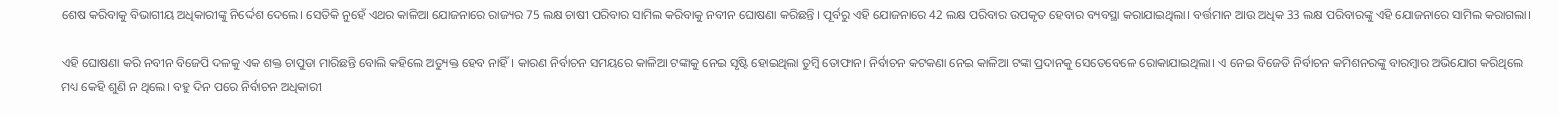ଶେଷ କରିବାକୁ ବିଭାଗୀୟ ଅଧିକାରୀଙ୍କୁ ନିର୍ଦ୍ଦେଶ ଦେଲେ। ସେତିକି ନୁହେଁ ଏଥର କାଳିଆ ଯୋଜନାରେ ରାଜ୍ୟର 75 ଲକ୍ଷ ଚାଷୀ ପରିବାର ସାମିଲ କରିବାକୁ ନବୀନ ଘୋଷଣା କରିଛନ୍ତି । ପୂର୍ବରୁ ଏହି ଯୋଜନାରେ 42 ଲକ୍ଷ ପରିବାର ଉପକୃତ ହେବାର ବ୍ୟବସ୍ଥା କରାଯାଇଥିଲା। ବର୍ତ୍ତମାନ ଆଉ ଅଧିକ 33 ଲକ୍ଷ ପରିବାରଙ୍କୁ ଏହି ଯୋଜନାରେ ସାମିଲ କରାଗଲା।

ଏହି ଘୋଷଣା କରି ନବୀନ ବିଜେପି ଦଳକୁ ଏକ ଶକ୍ତ ଚାପୁଡା ମାରିଛନ୍ତି ବୋଲି କହିଲେ ଅତ୍ୟୁକ୍ତ ହେବ ନାହିଁ। କାରଣ ନିର୍ବାଚନ ସମୟରେ କାଳିଆ ଟଙ୍କାକୁ ନେଇ ସୃଷ୍ଟି ହୋଇଥିଲା ତୁମ୍ବି ତୋଫାନ। ନିର୍ବାଚନ କଟକଣା ନେଇ କାଳିଆ ଟଙ୍କା ପ୍ରଦାନକୁ ସେତେବେଳେ ରୋକାଯାଇଥିଲା। ଏ ନେଇ ବିଜେଡି ନିର୍ବାଚନ କମିଶନରଙ୍କୁ ବାରମ୍ବାର ଅଭିଯୋଗ କରିଥିଲେ ମଧ୍ୟ କେହି ଶୁଣି ନ ଥିଲେ। ବହୁ ଦିନ ପରେ ନିର୍ବାଚନ ଅଧିକାରୀ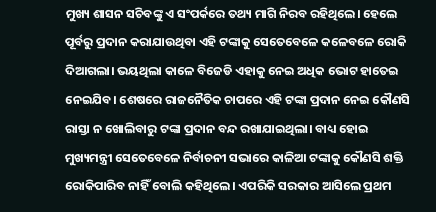ମୁଖ୍ୟ ଶାସନ ସଚିବଙ୍କୁ ଏ ସଂପର୍କରେ ତଥ୍ୟ ମାଗି ନିରବ ରହିଥିଲେ। ହେଲେ ପୂର୍ବରୁ ପ୍ରଦାନ କରାଯାଉଥିବା ଏହି ଟଙ୍କାକୁ ସେତେବେଳେ କଳେବଳେ ରୋକି ଦିଆଗଲା। ଭୟଥିଲା କାଳେ ବିଜେଡି ଏହାକୁ ନେଇ ଅଧିକ ଭୋଟ ହାତେଇ ନେଇଯିବ। ଶେଷରେ ରାଜନୈତିକ ଚାପରେ ଏହି ଟଙ୍କା ପ୍ରଦାନ ନେଇ କୌଣସି ରାସ୍ତା ନ ଖୋଲିବାରୁ ଟଙ୍କା ପ୍ରଦାନ ବନ୍ଦ ରଖାଯାଇଥିଲା। ବାଧ୍ୟ ହୋଇ ମୁଖ୍ୟମନ୍ତ୍ରୀ ସେତେବେଳେ ନିର୍ବାଚନୀ ସଭାରେ କାଳିଆ ଟଙ୍କାକୁ କୌଣସି ଶକ୍ତି ରୋକିପାରିବ ନାହିଁ ବୋଲି କହିଥିଲେ। ଏପରିକି ସରକାର ଆସିଲେ ପ୍ରଥମ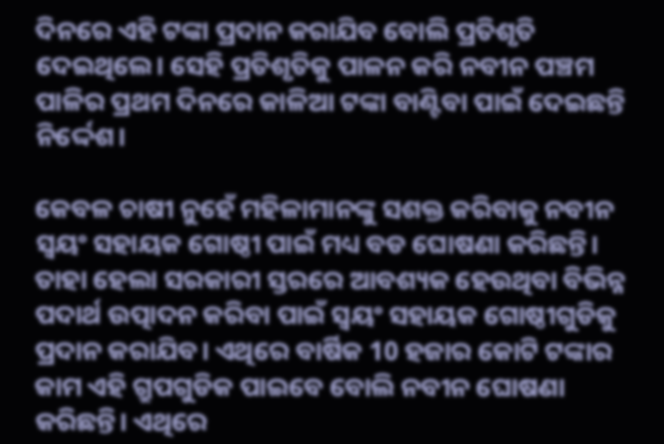ଦିନରେ ଏହି ଟଙ୍କା ପ୍ରଦାନ କରାଯିବ ବୋଲି ପ୍ରତିଶୃତି ଦେଇଥିଲେ। ସେହି ପ୍ରତିଶୃତିକୁ ପାଳନ କରି ନବୀନ ପଞ୍ଚମ ପାଳିର ପ୍ରଥମ ଦିନରେ କାଳିଆ ଟଙ୍କା ବାଣ୍ଟିବା ପାଇଁ ଦେଇଛନ୍ତି ନିର୍ଦ୍ଦେଶ।

କେବଳ ଚାଷୀ ନୁହେଁ ମହିଳାମାନଙ୍କୁ ସଶକ୍ତ କରିବାକୁ ନବୀନ ସ୍ବୟଂ ସହାୟକ ଗୋଷ୍ଠୀ ପାଇଁ ମଧ୍ୟ ବଡ ଘୋଷଣା କରିଛନ୍ତି। ତାହା ହେଲା ସରକାରୀ ସ୍ତରରେ ଆବଶ୍ୟକ ହେଉଥିବା ବିଭିନ୍ନ ପଦାର୍ଥ ଉତ୍ପାଦନ କରିବା ପାଇଁ ସ୍ବୟଂ ସହାୟକ ଗୋଷ୍ଠୀଗୁଡିକୁ ପ୍ରଦାନ କରାଯିବ। ଏଥିରେ ବାର୍ଷିକ 10 ହଜାର କୋଟି ଟଙ୍କାର କାମ ଏହି ଗ୍ରୁପଗୁଡିକ ପାଇବେ ବୋଲି ନବୀନ ଘୋଷଣା କରିଛନ୍ତି। ଏଥିରେ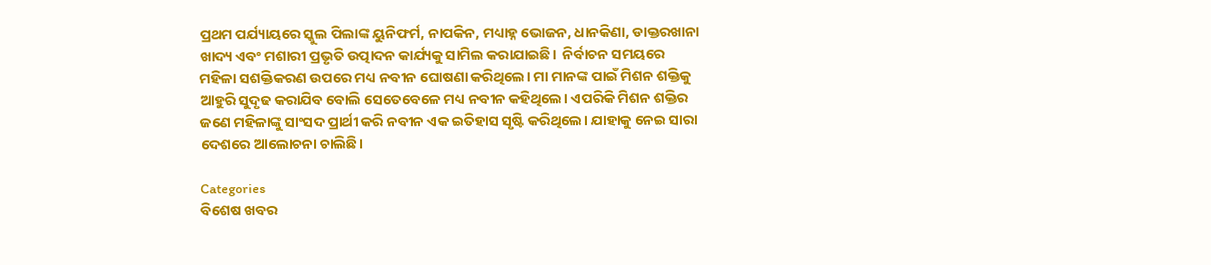ପ୍ରଥମ ପର୍ଯ୍ୟାୟରେ ସ୍କୁଲ ପିଲାଙ୍କ ୟୁନିଫର୍ମ, ନାପକିନ, ମଧ୍ୟାହ୍ନ ଭୋଜନ, ଧାନକିଣା, ଡାକ୍ତରଖାନା ଖାଦ୍ୟ ଏବଂ ମଶାରୀ ପ୍ରଭୃତି ଉତ୍ପାଦନ କାର୍ଯ୍ୟକୁ ସାମିଲ କରାଯାଇଛି।  ନିର୍ବାଚନ ସମୟରେ ମହିଳା ସଶକ୍ତିକରଣ ଉପରେ ମଧ୍ୟ ନବୀନ ଘୋଷଣା କରିଥିଲେ। ମା ମାନଙ୍କ ପାଇଁ ମିଶନ ଶକ୍ତିକୁ ଆହୁରି ସୁଦୃଢ କରାଯିବ ବୋଲି ସେତେବେଳେ ମଧ୍ୟ ନବୀନ କହିଥିଲେ। ଏପରିକି ମିଶନ ଶକ୍ତିର ଜଣେ ମହିଳାଙ୍କୁ ସାଂସଦ ପ୍ରାର୍ଥୀ କରି ନବୀନ ଏକ ଇତିହାସ ସୃଷ୍ଟି କରିଥିଲେ। ଯାହାକୁ ନେଇ ସାରା ଦେଶରେ ଆଲୋଚନା ଚାଲିଛି।

Categories
ବିଶେଷ ଖବର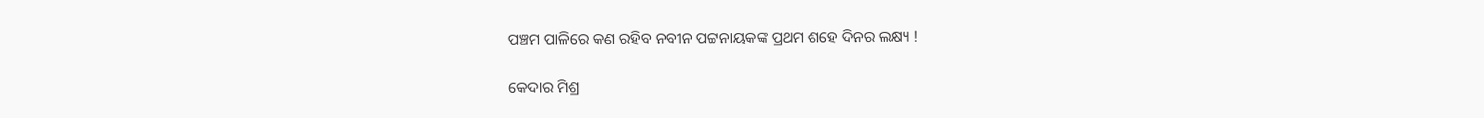ପଞ୍ଚମ ପାଳିରେ କଣ ରହିବ ନବୀନ ପଟ୍ଟନାୟକଙ୍କ ପ୍ରଥମ ଶହେ ଦିନର ଲକ୍ଷ୍ୟ !

କେଦାର ମିଶ୍ର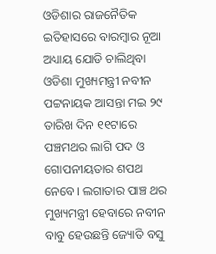ଓଡିଶାର ରାଜନୈତିକ ଇତିହାସରେ ବାରମ୍ବାର ନୂଆ ଅଧ୍ୟାୟ ଯୋଡି ଚାଲିଥିବା ଓଡିଶା ମୁଖ୍ୟମନ୍ତ୍ରୀ ନବୀନ ପଟ୍ଟନାୟକ ଆସନ୍ତା ମଇ ୨୯ ତାରିଖ ଦିନ ୧୧ଟାରେ ପଞ୍ଚମଥର ଲାଗି ପଦ ଓ ଗୋପନୀୟତାର ଶପଥ ନେବେ। ଲଗାତାର ପାଞ୍ଚ ଥର ମୁଖ୍ୟମନ୍ତ୍ରୀ ହେବାରେ ନବୀନ ବାବୁ ହେଉଛନ୍ତି ଜ୍ୟୋତି ବସୁ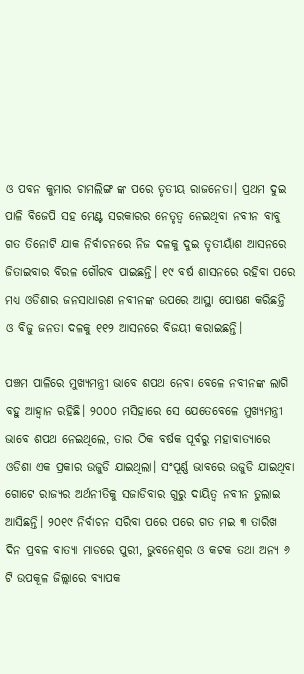ଓ ପବନ କୁମାର ଚାମଲିଙ୍ଗ ଙ୍କ ପରେ ତୃତୀୟ ରାଜନେତା। ପ୍ରଥମ ଦୁଇ ପାଳି ବିଜେପି ସହ ମେଣ୍ଟ ସରକାରର ନେତୃତ୍ୱ ନେଇଥିବା ନବୀନ ବାବୁ ଗତ ତିନୋଟି ଯାକ ନିର୍ବାଚନରେ ନିଜ ଦଳକୁ ଦୁଇ ତୃତୀୟାଁଶ ଆସନରେ ଜିତାଇବାର ବିରଳ ଗୌରବ ପାଇଛନ୍ତି। ୧୯ ବର୍ଷ ଶାସନରେ ରହିବା ପରେ ମଧ୍ୟ ଓଡିଶାର ଜନସାଧାରଣ ନବୀନଙ୍କ ଉପରେ ଆସ୍ଥା ପୋଷଣ କରିଛନ୍ତି ଓ ବିଜୁ ଜନତା ଦଳକୁ ୧୧୨ ଆସନରେ ବିଜୟୀ କରାଇଛନ୍ତି।

ପଞ୍ଚମ ପାଳିରେ ମୁଖ୍ୟମନ୍ତ୍ରୀ ଭାବେ ଶପଥ ନେବା ବେଳେ ନବୀନଙ୍କ ଲାଗି ବହୁ ଆହ୍ଵାନ ରହିଛି। ୨୦୦୦ ମସିହାରେ ସେ ଯେତେବେଳେ ମୁଖ୍ୟମନ୍ତ୍ରୀ ଭାବେ ଶପଥ ନେଇଥିଲେ, ତାର ଠିକ ବର୍ଷକ ପୂର୍ବରୁ ମହାବାତ୍ୟାରେ ଓଡିଶା ଏକ ପ୍ରକାର ଉଜୁଡି ଯାଇଥିଲା। ସଂପୂର୍ଣ୍ଣ ଭାବରେ ଉଜୁଡି ଯାଇଥିବା ଗୋଟେ ରାଜ୍ୟର ଅର୍ଥନୀତିକୁ ସଜାଡିବାର ଗୁରୁ ଦାୟିତ୍ଵ ନବୀନ ତୁଲାଇ ଆସିଛନ୍ତି। ୨୦୧୯ ନିର୍ବାଚନ ସରିବା ପରେ ପରେ ଗତ ମଇ ୩ ତାରିଖ ଦିନ ପ୍ରବଳ ବାତ୍ୟା ମାଡରେ ପୁରୀ, ଭୁବନେଶ୍ୱର ଓ କଟକ ତଥା ଅନ୍ୟ ୬ ଟି ଉପକୂଳ ଜିଲ୍ଲାରେ ବ୍ୟାପକ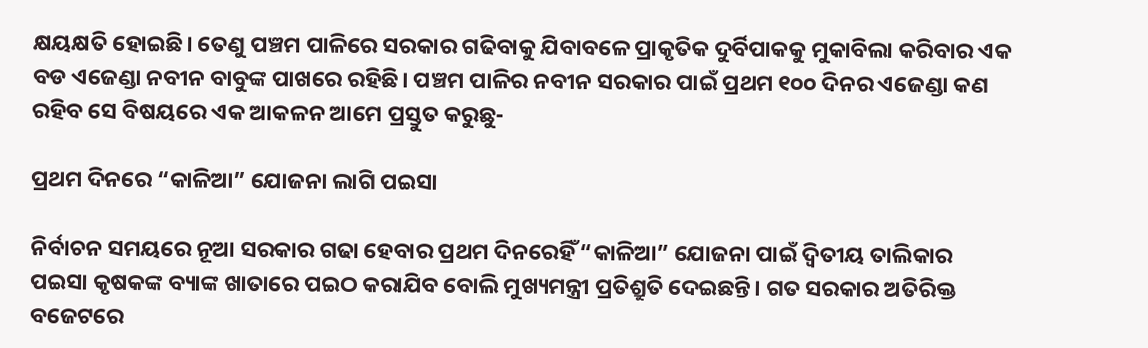କ୍ଷୟକ୍ଷତି ହୋଇଛି। ତେଣୁ ପଞ୍ଚମ ପାଳିରେ ସରକାର ଗଢିବାକୁ ଯିବାବଳେ ପ୍ରାକୃତିକ ଦୁର୍ବିପାକକୁ ମୁକାବିଲା କରିବାର ଏକ ବଡ ଏଜେଣ୍ଡା ନବୀନ ବାବୁଙ୍କ ପାଖରେ ରହିଛି। ପଞ୍ଚମ ପାଳିର ନବୀନ ସରକାର ପାଇଁ ପ୍ରଥମ ୧୦୦ ଦିନର ଏଜେଣ୍ଡା କଣ ରହିବ ସେ ବିଷୟରେ ଏକ ଆକଳନ ଆମେ ପ୍ରସ୍ତୁତ କରୁଛୁ-

ପ୍ରଥମ ଦିନରେ “କାଳିଆ” ଯୋଜନା ଲାଗି ପଇସା

ନିର୍ବାଚନ ସମୟରେ ନୂଆ ସରକାର ଗଢା ହେବାର ପ୍ରଥମ ଦିନରେହିଁ “କାଳିଆ” ଯୋଜନା ପାଇଁ ଦ୍ଵିତୀୟ ତାଲିକାର ପଇସା କୃଷକଙ୍କ ବ୍ୟାଙ୍କ ଖାତାରେ ପଇଠ କରାଯିବ ବୋଲି ମୁଖ୍ୟମନ୍ତ୍ରୀ ପ୍ରତିଶ୍ରୁତି ଦେଇଛନ୍ତି। ଗତ ସରକାର ଅତିରିକ୍ତ ବଜେଟରେ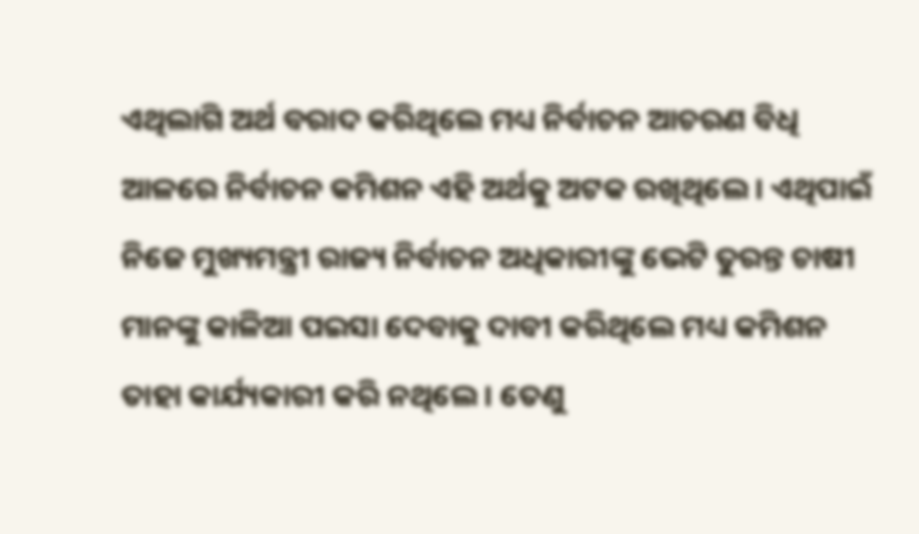ଏଥିଲାଗି ଅର୍ଥ ବରାଦ କରିଥିଲେ ମଧ୍ୟ ନିର୍ବାଚନ ଆଚରଣ ବିଧି ଆଳରେ ନିର୍ବାଚନ କମିଶନ ଏହି ଅର୍ଥକୁ ଅଟକ ରଖିଥିଲେ। ଏଥିପାଇଁ ନିଜେ ମୁଖ୍ୟମନ୍ତ୍ରୀ ରାଜ୍ୟ ନିର୍ବାଚନ ଅଧିକାରୀଙ୍କୁ ଭେଟି ତୁରନ୍ତ ଚାଷୀ ମାନଙ୍କୁ କାଳିଆ ପଇସା ଦେବାକୁ ଦାବୀ କରିଥିଲେ ମଧ୍ୟ କମିଶନ ତାହା କାର୍ଯ୍ୟକାରୀ କରି ନଥିଲେ। ତେଣୁ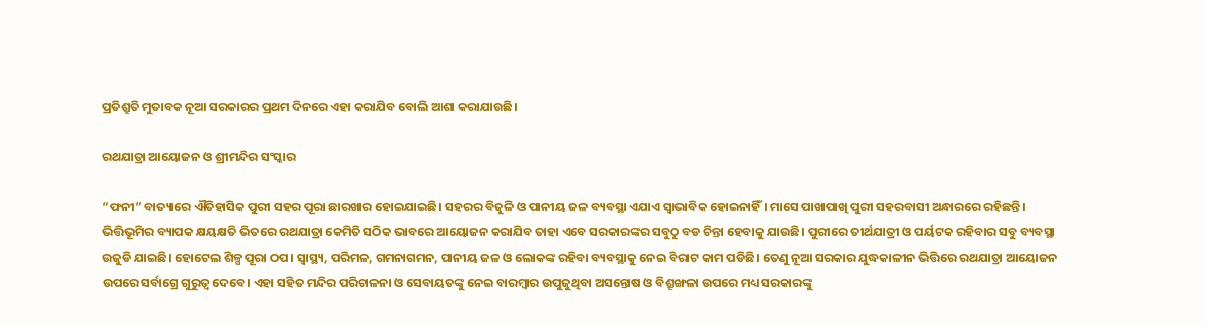ପ୍ରତିଶ୍ରୁତି ମୁତାବକ ନୂଆ ସରକାରର ପ୍ରଥମ ଦିନରେ ଏହା କରାଯିବ ବୋଲି ଆଶା କରାଯାଉଛି।

ରଥଯାତ୍ରା ଆୟୋଜନ ଓ ଶ୍ରୀମନ୍ଦିର ସଂସ୍କାର

“ଫନୀ” ବାତ୍ୟାରେ ଐତିହାସିକ ପୁରୀ ସହର ପୂରା ଛାରଖାର ହୋଇଯାଇଛି। ସହରର ବିଜୁଳି ଓ ପାନୀୟ ଜଳ ବ୍ୟବସ୍ଥା ଏଯାଏ ସ୍ଵାଭାବିକ ହୋଇନାହିଁ। ମାସେ ପାଖାପାଖି ପୁରୀ ସହରବାସୀ ଅନ୍ଧାରରେ ରହିଛନ୍ତି। ଭିତ୍ତିଭୂମିର ବ୍ୟାପକ କ୍ଷୟକ୍ଷତି ଭିତରେ ରଥଯାତ୍ରା କେମିତି ସଠିକ ଭାବରେ ଆୟୋଜନ କରାଯିବ ତାହା ଏବେ ସରକାରଙ୍କର ସବୁଠୁ ବଡ ଚିନ୍ତା ହେବାକୁ ଯାଉଛି। ପୁରୀରେ ତୀର୍ଥଯାତ୍ରୀ ଓ ପର୍ୟଟକ ରହିବାର ସବୁ ବ୍ୟବସ୍ଥା ଉଜୁଡି ଯାଇଛି। ହୋଟେଲ ଶିଳ୍ପ ପୂରା ଠପ। ସ୍ୱାସ୍ଥ୍ୟ, ପରିମଳ, ଗମନାଗମନ, ପାନୀୟ ଜଳ ଓ ଲୋକଙ୍କ ରହିବା ବ୍ୟବସ୍ଥାକୁ ନେଇ ବିରାଟ କାମ ପଡିଛି। ତେଣୁ ନୂଆ ସରକାର ଯୁଦ୍ଧକାଳୀନ ଭିତ୍ତିରେ ରଥଯାତ୍ରା ଆୟୋଜନ ଉପରେ ସର୍ବାଗ୍ରେ ଗୁରୁତ୍ଵ ଦେବେ। ଏହା ସହିତ ମନ୍ଦିର ପରିଚାଳନା ଓ ସେବାୟତଙ୍କୁ ନେଇ ବାରମ୍ବାର ଉପୁଜୁଥିବା ଅସନ୍ତୋଷ ଓ ବିଶ୍ରୂଙ୍ଖଳା ଉପରେ ମଧ୍ୟ ସରକାରଙ୍କୁ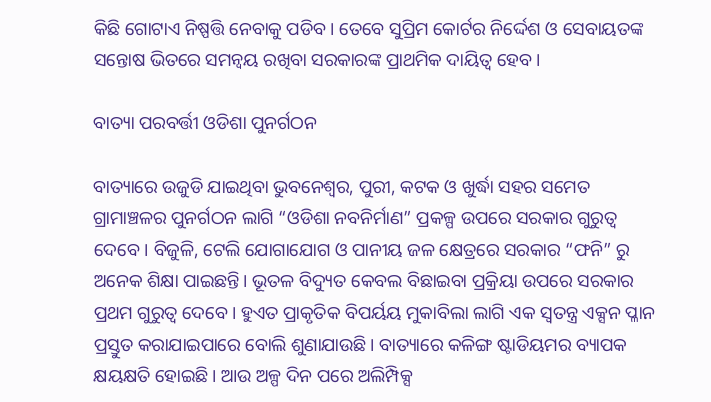କିଛି ଗୋଟାଏ ନିଷ୍ପତ୍ତି ନେବାକୁ ପଡିବ। ତେବେ ସୁପ୍ରିମ କୋର୍ଟର ନିର୍ଦ୍ଦେଶ ଓ ସେବାୟତଙ୍କ ସନ୍ତୋଷ ଭିତରେ ସମନ୍ଵୟ ରଖିବା ସରକାରଙ୍କ ପ୍ରାଥମିକ ଦାୟିତ୍ଵ ହେବ।

ବାତ୍ୟା ପରବର୍ତ୍ତୀ ଓଡିଶା ପୁନର୍ଗଠନ

ବାତ୍ୟାରେ ଉଜୁଡି ଯାଇଥିବା ଭୁବନେଶ୍ୱର, ପୁରୀ, କଟକ ଓ ଖୁର୍ଦ୍ଧା ସହର ସମେତ ଗ୍ରାମାଞ୍ଚଳର ପୁନର୍ଗଠନ ଲାଗି “ଓଡିଶା ନବନିର୍ମାଣ” ପ୍ରକଳ୍ପ ଉପରେ ସରକାର ଗୁରୁତ୍ଵ ଦେବେ। ବିଜୁଳି, ଟେଲି ଯୋଗାଯୋଗ ଓ ପାନୀୟ ଜଳ କ୍ଷେତ୍ରରେ ସରକାର “ଫନି” ରୁ ଅନେକ ଶିକ୍ଷା ପାଇଛନ୍ତି। ଭୂତଳ ବିଦ୍ୟୁତ କେବଲ ବିଛାଇବା ପ୍ରକ୍ରିୟା ଉପରେ ସରକାର ପ୍ରଥମ ଗୁରୁତ୍ଵ ଦେବେ। ହୁଏତ ପ୍ରାକୃତିକ ବିପର୍ୟୟ ମୁକାବିଲା ଲାଗି ଏକ ସ୍ଵତନ୍ତ୍ର ଏକ୍ସନ ପ୍ଳାନ ପ୍ରସ୍ତୁତ କରାଯାଇପାରେ ବୋଲି ଶୁଣାଯାଉଛି। ବାତ୍ୟାରେ କଳିଙ୍ଗ ଷ୍ଟାଡିୟମର ବ୍ୟାପକ କ୍ଷୟକ୍ଷତି ହୋଇଛି। ଆଉ ଅଳ୍ପ ଦିନ ପରେ ଅଲିମ୍ପିକ୍ସ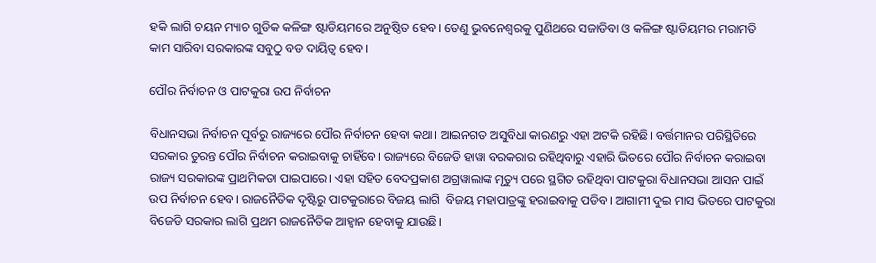ହକି ଲାଗି ଚୟନ ମ୍ୟାଚ ଗୁଡିକ କଳିଙ୍ଗ ଷ୍ଟାଡିୟମରେ ଅନୁଷ୍ଠିତ ହେବ। ତେଣୁ ଭୁବନେଶ୍ବରକୁ ପୁଣିଥରେ ସଜାଡିବା ଓ କଳିଙ୍ଗ ଷ୍ଟାଡିୟମର ମରାମତି କାମ ସାରିବା ସରକାରଙ୍କ ସବୁଠୁ ବଡ ଦାୟିତ୍ଵ ହେବ।

ପୌର ନିର୍ବାଚନ ଓ ପାଟକୁରା ଉପ ନିର୍ବାଚନ

ବିଧାନସଭା ନିର୍ବାଚନ ପୂର୍ବରୁ ରାଜ୍ୟରେ ପୌର ନିର୍ବାଚନ ହେବା କଥା। ଆଇନଗତ ଅସୁବିଧା କାରଣରୁ ଏହା ଅଟକି ରହିଛି। ବର୍ତ୍ତମାନର ପରିସ୍ଥିତିରେ ସରକାର ତୁରନ୍ତ ପୌର ନିର୍ବାଚନ କରାଇବାକୁ ଚାହିଁବେ। ରାଜ୍ୟରେ ବିଜେଡି ହାୱା ବରକରାର ରହିଥିବାରୁ ଏହାରି ଭିତରେ ପୌର ନିର୍ବାଚନ କରାଇବା ରାଜ୍ୟ ସରକାରଙ୍କ ପ୍ରାଥମିକତା ପାଇପାରେ। ଏହା ସହିତ ବେଦପ୍ରକାଶ ଅଗ୍ରୱାଲାଙ୍କ ମୃତ୍ୟୁ ପରେ ସ୍ଥଗିତ ରହିଥିବା ପାଟକୁରା ବିଧାନସଭା ଆସନ ପାଇଁ ଉପ ନିର୍ବାଚନ ହେବ। ରାଜନୈତିକ ଦୃଷ୍ଟିରୁ ପାଟକୁରାରେ ବିଜୟ ଲାଗି  ବିଜୟ ମହାପାତ୍ରଙ୍କୁ ହରାଇବାକୁ ପଡିବ। ଆଗାମୀ ଦୁଇ ମାସ ଭିତରେ ପାଟକୁରା ବିଜେଡି ସରକାର ଲାଗି ପ୍ରଥମ ରାଜନୈତିକ ଆହ୍ଵାନ ହେବାକୁ ଯାଉଛି।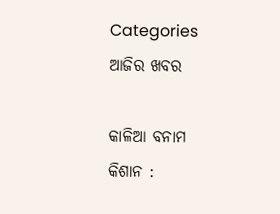Categories
ଆଜିର ଖବର

କାଳିଆ ବନାମ କିଶାନ :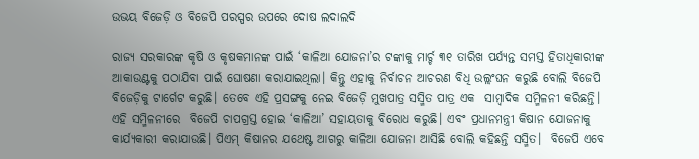ଉଭୟ ବିଜେଡ଼ି ଓ ବିଜେପି ପରସ୍ପର ଉପରେ ଦୋଷ ଲଦାଲଦି

ରାଜ୍ୟ ସରକାରଙ୍କ କୃଷି ଓ କୃଷକମାନଙ୍କ ପାଇଁ ‘କାଳିଆ ଯୋଜନା’ର ଟଙ୍କାକୁ ମାର୍ଚ୍ଚ ୩୧ ତାରିଖ ପର୍ଯ୍ୟନ୍ତ ସମସ୍ତ ହିତାଧିକାରୀଙ୍କ ଆକାଉଣ୍ଟକୁ ପଠାଯିବା ପାଇଁ ଘୋଷଣା କରାଯାଇଥିଲା। କିନ୍ତୁ ଏହାକୁ ନିର୍ବାଚନ ଆଚରଣ ବିଧି ଉଲ୍ଲଂଘନ କରୁଛି ବୋଲି ବିଜେପି ବିଜେଡ଼ିକୁ ଟାର୍ଗେଟ କରୁଛି। ତେବେ ଏହି ପ୍ରସଙ୍ଗକୁ ନେଇ ବିଜେଡ଼ି ମୁଖପାତ୍ର ସସ୍ମିତ ପାତ୍ର ଏକ  ସାମ୍ବାଦିକ ସମ୍ମିଳନୀ କରିଛନ୍ତି। ଏହି ସମ୍ମିଳନୀରେ  ବିଜେପି ଚାପଗ୍ରସ୍ତ ହୋଇ ‘କାଳିଆ’ ସହାୟତାକୁ ବିରୋଧ କରୁଛି। ଏବଂ ପ୍ରଧାନମନ୍ତ୍ରୀ କିଷାନ ଯୋଜନାକୁ କାର୍ଯ୍ୟକାରୀ କରାଯାଉଛି। ପିଏମ୍‌ କିଷାନର ଯଥେଷ୍ଟ ଆଗରୁ କାଳିଆ ଯୋଜନା ଆସିଛି ବୋଲି କହିଛନ୍ତି ସସ୍ମିତ।  ବିଜେପି ଏବେ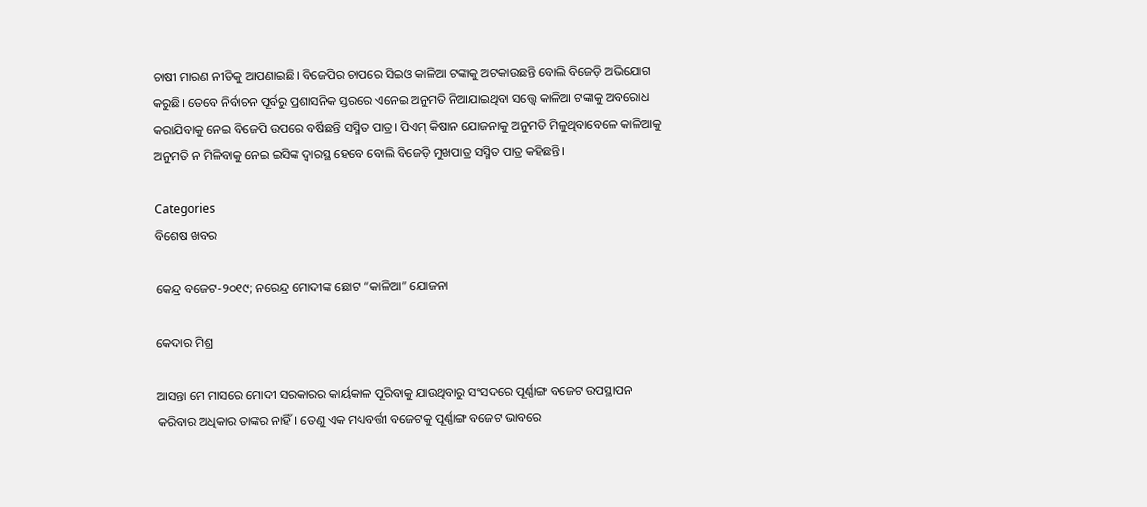ଚାଷୀ ମାରଣ ନୀତିକୁ ଆପଣାଇଛି। ବିଜେପିର ଚାପରେ ସିଇଓ କାଳିଆ ଟଙ୍କାକୁ ଅଟକାଉଛନ୍ତି ବୋଲି ବିଜେଡ଼ି ଅଭିଯୋଗ କରୁଛି। ତେବେ ନିର୍ବାଚନ ପୂର୍ବରୁ ପ୍ରଶାସନିକ ସ୍ତରରେ ଏନେଇ ଅନୁମତି ନିଆଯାଇଥିବା ସତ୍ତ୍ବେ କାଳିଆ ଟଙ୍କାକୁ ଅବରୋଧ କରାଯିବାକୁ ନେଇ ବିଜେପି ଉପରେ ବର୍ଷିଛନ୍ତି ସସ୍ମିତ ପାତ୍ର। ପିଏମ୍‌ କିଷାନ ଯୋଜନାକୁ ଅନୁମତି ମିଳୁଥିବାବେଳେ କାଳିଆକୁ ଅନୁମତି ନ ମିଳିବାକୁ ନେଇ ଇସିଙ୍କ ଦ୍ବାରସ୍ଥ ହେବେ ବୋଲି ବିଜେଡ଼ି ମୁଖପାତ୍ର ସସ୍ମିତ ପାତ୍ର କହିଛନ୍ତି।

Categories
ବିଶେଷ ଖବର

କେନ୍ଦ୍ର ବଜେଟ-୨୦୧୯; ନରେନ୍ଦ୍ର ମୋଦୀଙ୍କ ଛୋଟ “କାଳିଆ” ଯୋଜନା

କେଦାର ମିଶ୍ର

ଆସନ୍ତା ମେ ମାସରେ ମୋଦୀ ସରକାରର କାର୍ୟକାଳ ପୂରିବାକୁ ଯାଉଥିବାରୁ ସଂସଦରେ ପୂର୍ଣ୍ଣାଙ୍ଗ ବଜେଟ ଉପସ୍ଥାପନ କରିବାର ଅଧିକାର ତାଙ୍କର ନାହିଁ। ତେଣୁ ଏକ ମଧ୍ୟବର୍ତ୍ତୀ ବଜେଟକୁ ପୂର୍ଣ୍ଣାଙ୍ଗ ବଜେଟ ଭାବରେ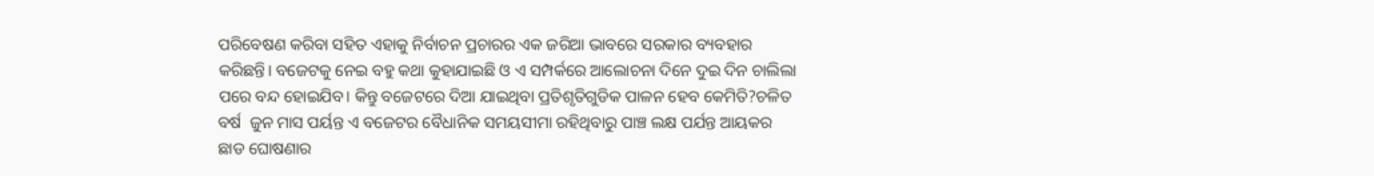ପରିବେଷଣ କରିବା ସହିତ ଏହାକୁ ନିର୍ବାଚନ ପ୍ରଚାରର ଏକ ଜରିଆ ଭାବରେ ସରକାର ବ୍ୟବହାର କରିଛନ୍ତି। ବଜେଟକୁ ନେଇ ବହୁ କଥା କୁହାଯାଇଛି ଓ ଏ ସମ୍ପର୍କରେ ଆଲୋଚନା ଦିନେ ଦୁଇ ଦିନ ଚାଲିଲା ପରେ ବନ୍ଦ ହୋଇଯିବ। କିନ୍ତୁ ବଜେଟରେ ଦିଆ ଯାଇଥିବା ପ୍ରତିଶୃତିଗୁଡିକ ପାଳନ ହେବ କେମିତି?ଚଳିତ ବର୍ଷ  ଜୁନ ମାସ ପର୍ୟନ୍ତ ଏ ବଜେଟର ବୈଧାନିକ ସମୟସୀମା ରହିଥିବାରୁ ପାଞ୍ଚ ଲକ୍ଷ ପର୍ଯନ୍ତ ଆୟକର ଛାଡ ଘୋଷଣାର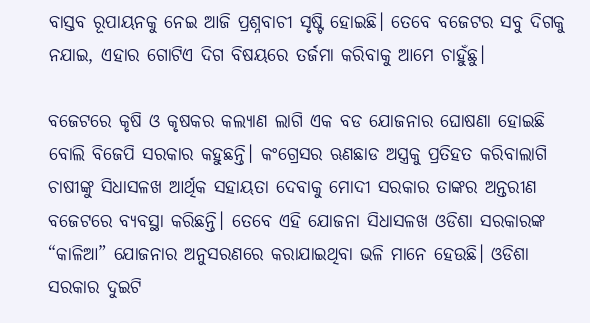ବାସ୍ତବ ରୂପାୟନକୁ ନେଇ ଆଜି ପ୍ରଶ୍ନବାଚୀ ସୃଷ୍ଟି ହୋଇଛି। ତେବେ ବଜେଟର ସବୁ ଦିଗକୁ ନଯାଇ, ଏହାର ଗୋଟିଏ ଦିଗ ବିଷୟରେ ତର୍ଜମା କରିବାକୁ ଆମେ ଚାହୁଁଛୁ।

ବଜେଟରେ କୃଷି ଓ କୃଷକର କଲ୍ୟାଣ ଲାଗି ଏକ ବଡ ଯୋଜନାର ଘୋଷଣା ହୋଇଛି ବୋଲି ବିଜେପି ସରକାର କହୁଛନ୍ତି। କଂଗ୍ରେସର ଋଣଛାଡ ଅସ୍ତ୍ରକୁ ପ୍ରତିହତ କରିବାଲାଗି ଚାଷୀଙ୍କୁ ସିଧାସଳଖ ଆର୍ଥିକ ସହାୟତା ଦେବାକୁ ମୋଦୀ ସରକାର ତାଙ୍କର ଅନ୍ତରୀଣ ବଜେଟରେ ବ୍ୟବସ୍ଥା କରିଛନ୍ତି। ତେବେ ଏହି ଯୋଜନା ସିଧାସଳଖ ଓଡିଶା ସରକାରଙ୍କ “କାଳିଆ” ଯୋଜନାର ଅନୁସରଣରେ କରାଯାଇଥିବା ଭଳି ମାନେ ହେଉଛି। ଓଡିଶା ସରକାର ଦୁଇଟି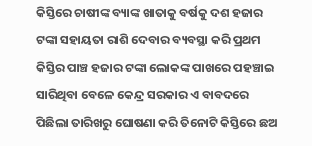କିସ୍ତିରେ ଚାଷୀଙ୍କ ବ୍ୟାଙ୍କ ଖାତାକୁ ବର୍ଷକୁ ଦଶ ହଜାର ଟଙ୍କା ସହାୟତା ରାଶି ଦେବାର ବ୍ୟବସ୍ଥା କରି ପ୍ରଥମ କିସ୍ତିର ପାଞ୍ଚ ହଜାର ଟଙ୍କା ଲୋକଙ୍କ ପାଖରେ ପହଞ୍ଚାଇ ସାରିଥିବା ବେଳେ କେନ୍ଦ୍ର ସରକାର ଏ ବାବଦରେ ପିଛିଲା ତାରିଖରୁ ଘୋଷଣା କରି ତିନୋଟି କିସ୍ତିରେ ଛଅ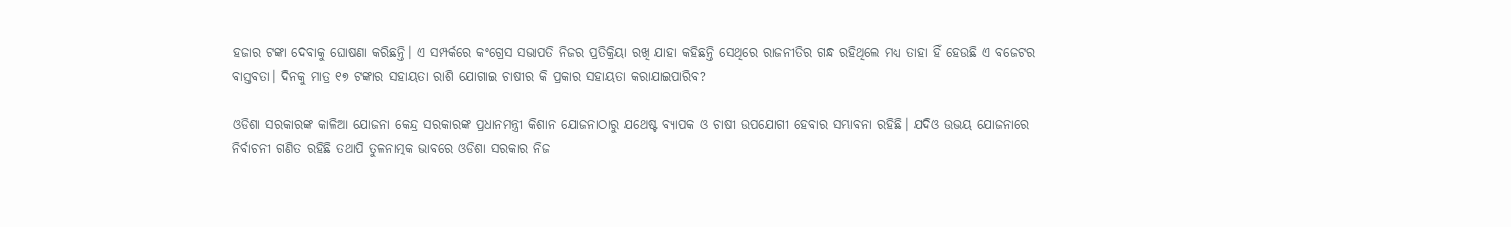ହଜାର ଟଙ୍କା ଦେବାକୁ ଘୋଷଣା କରିଛନ୍ତି। ଏ ସମ୍ପର୍କରେ କଂଗ୍ରେସ ସଭାପତି ନିଜର ପ୍ରତିକ୍ରିୟା ରଖି ଯାହା କହିଛନ୍ତି ସେଥିରେ ରାଜନୀତିର ଗନ୍ଧ ରହିଥିଲେ ମଧ୍ୟ ତାହା ହିଁ ହେଉଛି ଏ ବଜେଟର ବାସ୍ତବତା। ଦିନକୁ ମାତ୍ର ୧୭ ଟଙ୍କାର ସହାୟତା ରାଶି ଯୋଗାଇ ଚାଷୀର କି ପ୍ରକାର ସହାୟତା କରାଯାଇପାରିବ?

ଓଡିଶା ସରକାରଙ୍କ କାଳିଆ ଯୋଜନା କେନ୍ଦ୍ର ସରକାରଙ୍କ ପ୍ରଧାନମନ୍ତ୍ରୀ କିଶାନ ଯୋଜନାଠାରୁ ଯଥେଷ୍ଟ ବ୍ୟାପକ ଓ ଚାଷୀ ଉପଯୋଗୀ ହେବାର ସମ୍ଭାବନା ରହିଛି। ଯଦିଓ ଉଭୟ ଯୋଜନାରେ ନିର୍ବାଚନୀ ଗଣିତ ରହିଛି ତଥାପି ତୁଳନାତ୍ମକ ଭାବରେ ଓଡିଶା ସରକାର ନିଜ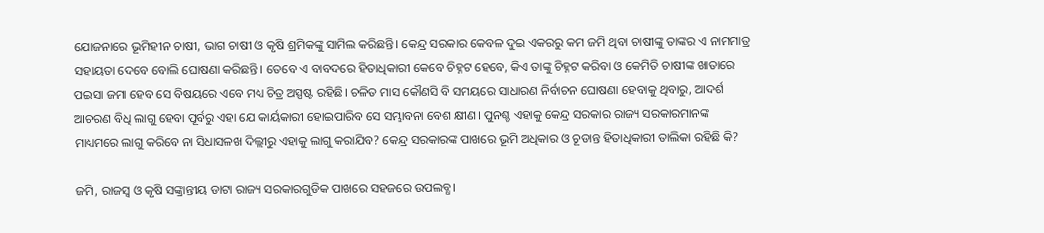ଯୋଜନାରେ ଭୂମିହୀନ ଚାଷୀ, ଭାଗ ଚାଷୀ ଓ କୃଷି ଶ୍ରମିକଙ୍କୁ ସାମିଲ କରିଛନ୍ତି। କେନ୍ଦ୍ର ସରକାର କେବଳ ଦୁଇ ଏକରରୁ କମ ଜମି ଥିବା ଚାଷୀଙ୍କୁ ତାଙ୍କର ଏ ନାମମାତ୍ର ସହାୟତା ଦେବେ ବୋଲି ଘୋଷଣା କରିଛନ୍ତି। ତେବେ ଏ ବାବଦରେ ହିତାଧିକାରୀ କେବେ ଚିହ୍ନଟ ହେବେ, କିଏ ତାଙ୍କୁ ଚିହ୍ନଟ କରିବା ଓ କେମିତି ଚାଷୀଙ୍କ ଖାତାରେ ପଇସା ଜମା ହେବ ସେ ବିଷୟରେ ଏବେ ମଧ୍ୟ ଚିତ୍ର ଅସ୍ପଷ୍ଟ ରହିଛି। ଚଳିତ ମାସ କୌଣସି ବି ସମୟରେ ସାଧାରଣ ନିର୍ବାଚନ ଘୋଷଣା ହେବାକୁ ଥିବାରୁ, ଆଦର୍ଶ ଆଚରଣ ବିଧି ଲାଗୁ ହେବା ପୂର୍ବରୁ ଏହା ଯେ କାର୍ୟକାରୀ ହୋଇପାରିବ ସେ ସମ୍ଭାବନା ବେଶ କ୍ଷୀଣ। ପୁନଶ୍ଚ ଏହାକୁ କେନ୍ଦ୍ର ସରକାର ରାଜ୍ୟ ସରକାରମାନଙ୍କ ମାଧ୍ୟମରେ ଲାଗୁ କରିବେ ନା ସିଧାସଳଖ ଦିଲ୍ଲୀରୁ ଏହାକୁ ଲାଗୁ କରାଯିବ? କେନ୍ଦ୍ର ସରକାରଙ୍କ ପାଖରେ ଭୂମି ଅଧିକାର ଓ ଚୂଡାନ୍ତ ହିତାଧିକାରୀ ତାଲିକା ରହିଛି କି?

ଜମି, ରାଜସ୍ୱ ଓ କୃଷି ସଙ୍କ୍ରାନ୍ତୀୟ ଡାଟା ରାଜ୍ୟ ସରକାରଗୁଡିକ ପାଖରେ ସହଜରେ ଉପଲବ୍ଧ।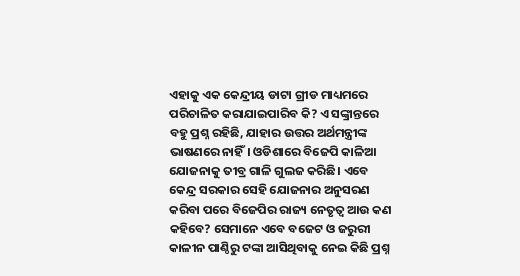ଏହାକୁ ଏକ କେନ୍ଦ୍ରୀୟ ଡାଟା ଗ୍ରୀଡ ମାଧ୍ୟମରେ ପରିଚାଳିତ କରାଯାଇପାରିବ କି? ଏ ସଙ୍କ୍ରାନ୍ତରେ ବହୁ ପ୍ରଶ୍ନ ରହିଛି, ଯାହାର ଉତ୍ତର ଅର୍ଥମନ୍ତ୍ରୀଙ୍କ ଭାଷଣରେ ନାହିଁ। ଓଡିଶାରେ ବିଜେପି କାଳିଆ ଯୋଜନାକୁ ତୀବ୍ର ଗାଳି ଗୁଲଜ କରିଛି। ଏବେ କେନ୍ଦ୍ର ସରକାର ସେହି ଯୋଜନାର ଅନୁସରଣ କରିବା ପରେ ବିଜେପିର ରାଜ୍ୟ ନେତୃତ୍ୱ ଆଉ କଣ କହିବେ? ସେମାନେ ଏବେ ବଜେଟ ଓ ଜରୁରୀ କାଳୀନ ପାଣ୍ଠିରୁ ଟଙ୍କା ଆସିଥିବାକୁ ନେଇ କିଛି ପ୍ରଶ୍ନ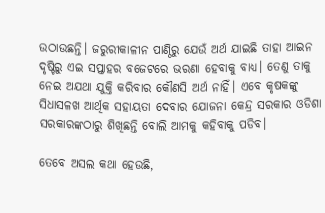ଉଠାଉଛନ୍ତି। ଜରୁରୀକାଳୀନ ପାଣ୍ଠିରୁ ଯେଉଁ ଅର୍ଥ ଯାଇଛି ତାହା ଆଇନ ଦୃଷ୍ଟିରୁ ଏଇ ସପ୍ତାହର ବଜେଟରେ ଭରଣା ହେବାକୁ ବାଧ୍ୟ। ତେଣୁ ତାକୁ ନେଇ ଅଯଥା ଯୁକ୍ତି କରିବାର କୌଣସି ଅର୍ଥ ନାହିଁ। ଏବେ କୃଷକଙ୍କୁ ସିଧାସଳଖ ଆର୍ଥିକ ସହାୟତା ଦେବାର ଯୋଜନା କେନ୍ଦ୍ର ସରକାର ଓଡିଶା ସରକାରଙ୍କଠାରୁ ଶିଖିଛନ୍ତି ବୋଲି ଆମକୁ କହିବାକୁ ପଡିବ।

ତେବେ ଅସଲ କଥା ହେଉଛି,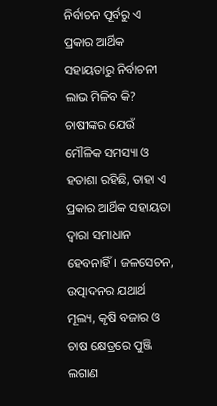ନିର୍ବାଚନ ପୂର୍ବରୁ ଏ ପ୍ରକାର ଆର୍ଥିକ ସହାୟତାରୁ ନିର୍ବାଚନୀ ଲାଭ ମିଳିବ କି? ଚାଷୀଙ୍କର ଯେଉଁ ମୌଳିକ ସମସ୍ୟା ଓ ହତାଶା ରହିଛି, ତାହା ଏ ପ୍ରକାର ଆର୍ଥିକ ସହାୟତା ଦ୍ଵାରା ସମାଧାନ ହେବନାହିଁ। ଜଳସେଚନ, ଉତ୍ପାଦନର ଯଥାର୍ଥ ମୂଲ୍ୟ, କୃଷି ବଜାର ଓ ଚାଷ କ୍ଷେତ୍ରରେ ପୁଞ୍ଜି ଲଗାଣ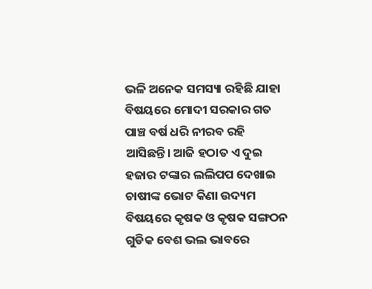ଭଳି ଅନେକ ସମସ୍ୟା ରହିଛି ଯାହା ବିଷୟରେ ମୋଦୀ ସରକାର ଗତ ପାଞ୍ଚ ବର୍ଷ ଧରି ନୀରବ ରହି ଆସିଛନ୍ତି। ଆଜି ହଠାତ ଏ ଦୁଇ ହଜାର ଟଙ୍କାର ଲଲିପପ ଦେଖାଇ ଚାଷୀଙ୍କ ଭୋଟ କିଣା ଉଦ୍ୟମ ବିଷୟରେ କୃଷକ ଓ କୃଷକ ସଙ୍ଗଠନ ଗୁଡିକ ବେଶ ଭଲ ଭାବରେ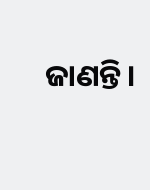ଜାଣନ୍ତି।